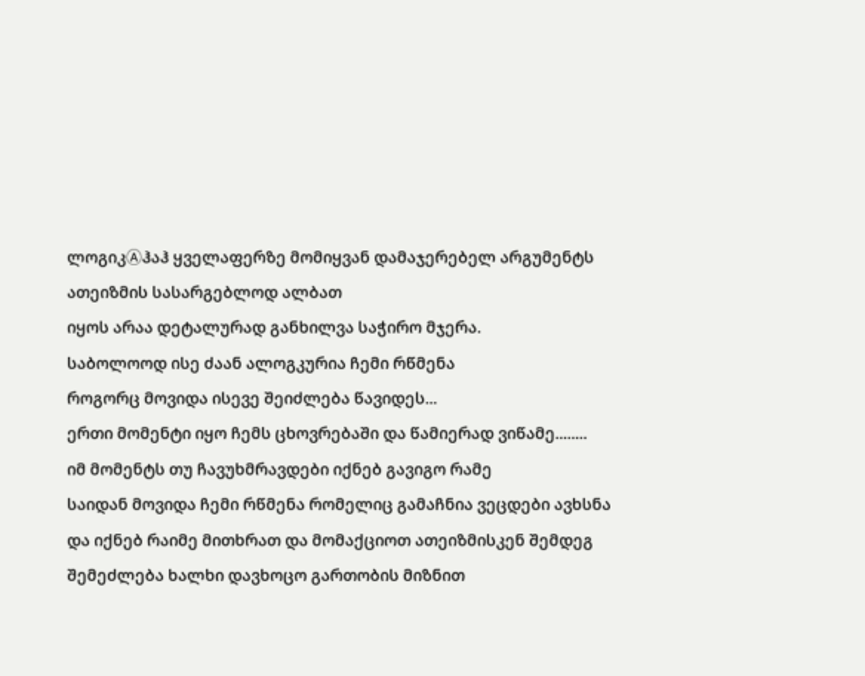ლოგიკⒶჰაჰ ყველაფერზე მომიყვან დამაჯერებელ არგუმენტს ათეიზმის სასარგებლოდ ალბათ
იყოს არაა დეტალურად განხილვა საჭირო მჯერა.
საბოლოოდ ისე ძაან ალოგკურია ჩემი რწმენა
როგორც მოვიდა ისევე შეიძლება წავიდეს...
ერთი მომენტი იყო ჩემს ცხოვრებაში და წამიერად ვიწამე........
იმ მომენტს თუ ჩავუხმრავდები იქნებ გავიგო რამე
საიდან მოვიდა ჩემი რწმენა რომელიც გამაჩნია ვეცდები ავხსნა და იქნებ რაიმე მითხრათ და მომაქციოთ ათეიზმისკენ შემდეგ შემეძლება ხალხი დავხოცო გართობის მიზნით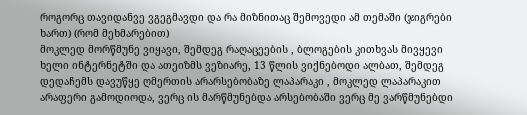როგორც თავიდანვე ვგეგმავდი და რა მიზნითაც შემოვედი ამ თემაში (ჯიგრები ხართ) (რომ მეხმარებით)
მოკლედ მორწმუნე ვიყავი, შემდეგ რაღაცეების , ბლოგების კითხვას მივყევი ხელი ინტერნეტში და ათეიზმს ვეზიარე, 13 წლის ვიქნებოდი ალბათ, შემდეგ დედაჩემს დავუწყე ღმერთის არარსებობაზე ლაპარაკი , მოკლედ ლაპარაკით არაფერი გამოდიოდა, ვერც ის მარწმუნებდა არსებობაში ვერც მე ვარწმუნებდი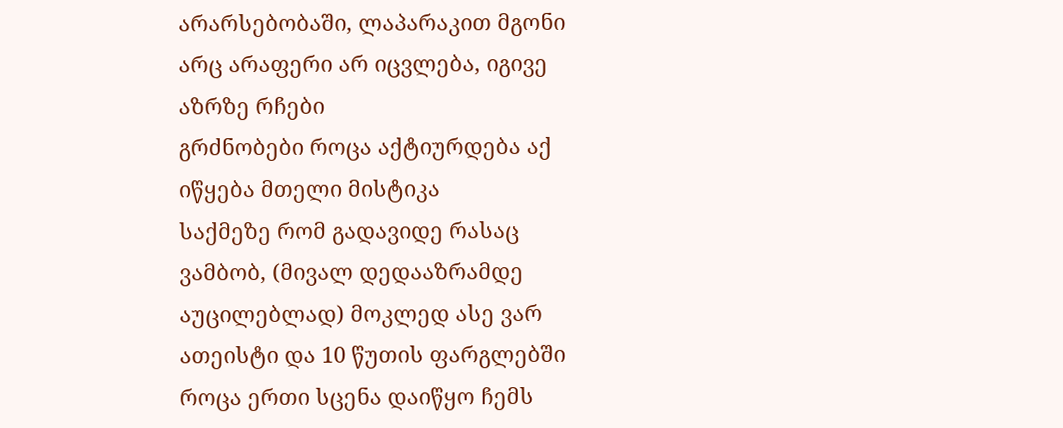არარსებობაში, ლაპარაკით მგონი არც არაფერი არ იცვლება, იგივე აზრზე რჩები
გრძნობები როცა აქტიურდება აქ იწყება მთელი მისტიკა
საქმეზე რომ გადავიდე რასაც ვამბობ, (მივალ დედააზრამდე აუცილებლად) მოკლედ ასე ვარ ათეისტი და 10 წუთის ფარგლებში როცა ერთი სცენა დაიწყო ჩემს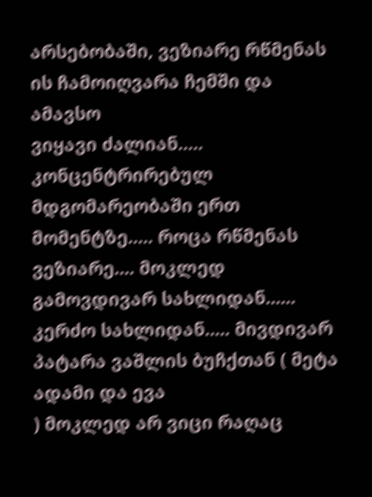არსებობაში, ვეზიარე რწმენას ის ჩამოიღვარა ჩემში და ამავსო
ვიყავი ძალიან..... კონცენტრირებულ მდგომარეობაში ერთ მომენტზე..... როცა რწმენას ვეზიარე.... მოკლედ გამოვდივარ სახლიდან...... კერძო სახლიდან..... მივდივარ პატარა ვაშლის ბუჩქთან ( მეტა ადამი და ევა
) მოკლედ არ ვიცი რაღაც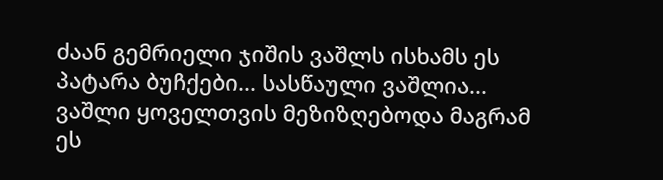ძაან გემრიელი ჯიშის ვაშლს ისხამს ეს პატარა ბუჩქები... სასწაული ვაშლია... ვაშლი ყოველთვის მეზიზღებოდა მაგრამ ეს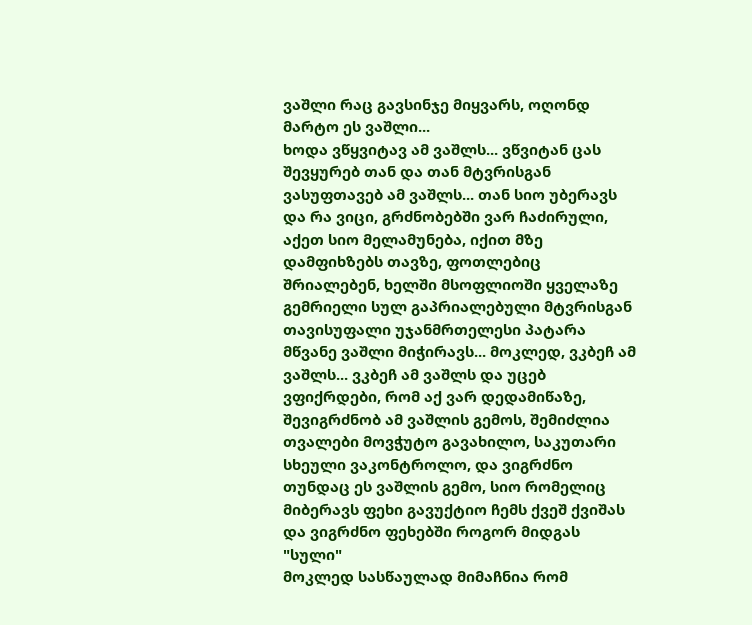ვაშლი რაც გავსინჯე მიყვარს, ოღონდ მარტო ეს ვაშლი...
ხოდა ვწყვიტავ ამ ვაშლს... ვწვიტან ცას შევყურებ თან და თან მტვრისგან ვასუფთავებ ამ ვაშლს... თან სიო უბერავს და რა ვიცი, გრძნობებში ვარ ჩაძირული, აქეთ სიო მელამუნება, იქით მზე დამფიხზებს თავზე, ფოთლებიც შრიალებენ, ხელში მსოფლიოში ყველაზე გემრიელი სულ გაპრიალებული მტვრისგან თავისუფალი უჯანმრთელესი პატარა მწვანე ვაშლი მიჭირავს... მოკლედ, ვკბეჩ ამ ვაშლს... ვკბეჩ ამ ვაშლს და უცებ ვფიქრდები, რომ აქ ვარ დედამიწაზე, შევიგრძნობ ამ ვაშლის გემოს, შემიძლია თვალები მოვჭუტო გავახილო, საკუთარი სხეული ვაკონტროლო, და ვიგრძნო თუნდაც ეს ვაშლის გემო, სიო რომელიც მიბერავს ფეხი გავუქტიო ჩემს ქვეშ ქვიშას და ვიგრძნო ფეხებში როგორ მიდგას "სული"
მოკლედ სასწაულად მიმაჩნია რომ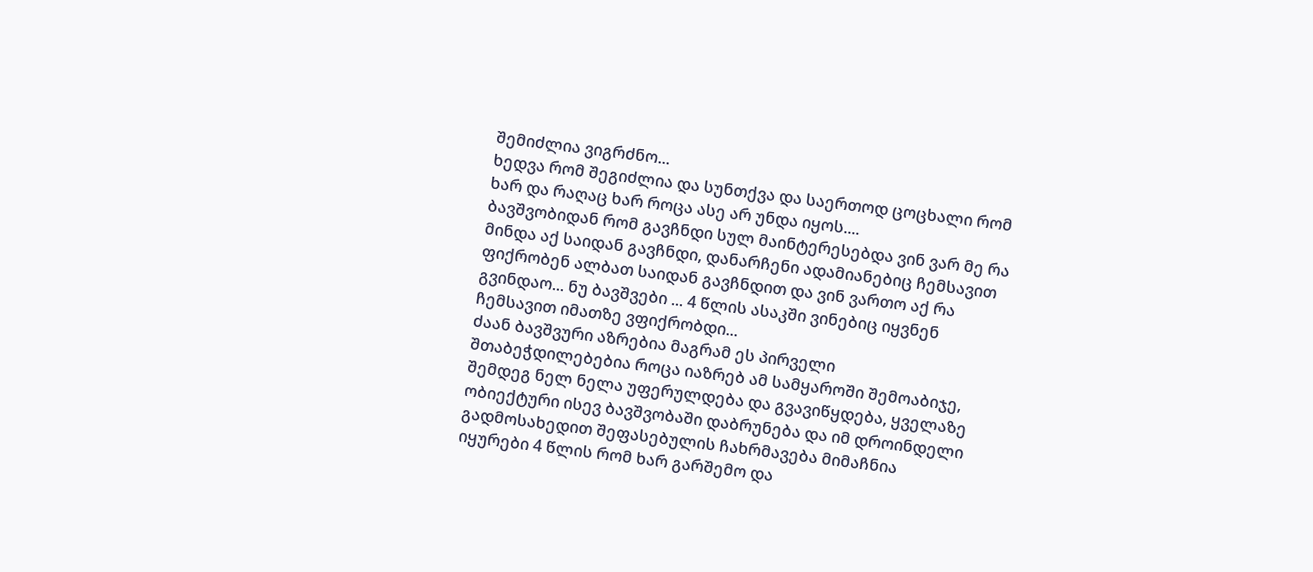შემიძლია ვიგრძნო...
ხედვა რომ შეგიძლია და სუნთქვა და საერთოდ ცოცხალი რომ ხარ და რაღაც ხარ როცა ასე არ უნდა იყოს....
ბავშვობიდან რომ გავჩნდი სულ მაინტერესებდა ვინ ვარ მე რა მინდა აქ საიდან გავჩნდი, დანარჩენი ადამიანებიც ჩემსავით ფიქრობენ ალბათ საიდან გავჩნდით და ვინ ვართო აქ რა გვინდაო... ნუ ბავშვები ... 4 წლის ასაკში ვინებიც იყვნენ ჩემსავით იმათზე ვფიქრობდი...
ძაან ბავშვური აზრებია მაგრამ ეს პირველი შთაბეჭდილებებია როცა იაზრებ ამ სამყაროში შემოაბიჯე, შემდეგ ნელ ნელა უფერულდება და გვავიწყდება, ყველაზე ობიექტური ისევ ბავშვობაში დაბრუნება და იმ დროინდელი გადმოსახედით შეფასებულის ჩახრმავება მიმაჩნია
იყურები 4 წლის რომ ხარ გარშემო და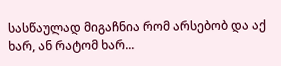სასწაულად მიგაჩნია რომ არსებობ და აქ ხარ, ან რატომ ხარ...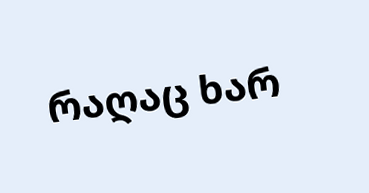რაღაც ხარ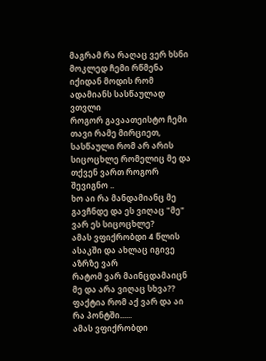მაგრამ რა რაღაც ვერ ხსნი
მოკლედ ჩემი რწმენა იქიდან მოდის რომ ადამიანს სასწაულად ვთვლი
როგორ გავაათეისტო ჩემი თავი რამე მირციეთ, სასწაული რომ არ არის სიცოცხლე რომელიც მე და თქვენ ვართ როგორ შევიგნო ..
ხო აი რა მანდამიანც მე გავჩნდე და ეს ვიღაც "მე" ვარ ეს სიცოცხლე?
ამას ვფიქრობდი 4 წლის ასაკში და ახლაც იგივე აზრზე ვარ
რატომ ვარ მაინცდამაიცნ მე და არა ვიღაც სხვა??
ფაქტია რომ აქ ვარ და აი რა პონტში......
ამას ვფიქრობდი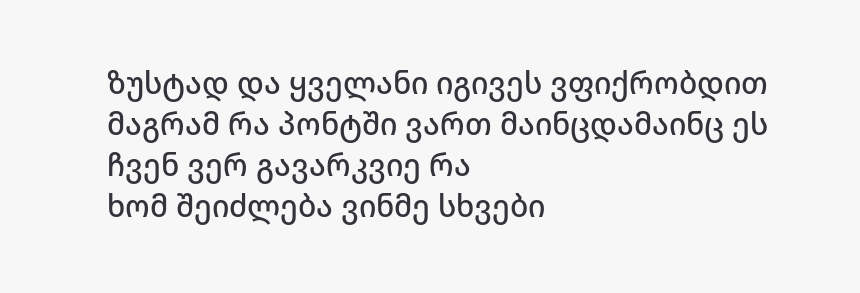ზუსტად და ყველანი იგივეს ვფიქრობდით
მაგრამ რა პონტში ვართ მაინცდამაინც ეს ჩვენ ვერ გავარკვიე რა
ხომ შეიძლება ვინმე სხვები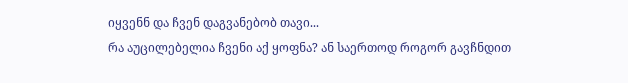იყვენნ და ჩვენ დაგვანებობ თავი...
რა აუცილებელია ჩვენი აქ ყოფნა? ან საერთოდ როგორ გავჩნდით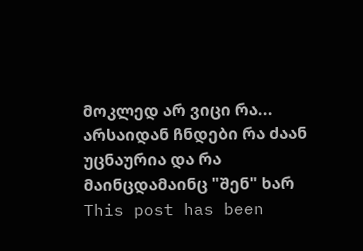მოკლედ არ ვიცი რა...
არსაიდან ჩნდები რა ძაან უცნაურია და რა მაინცდამაინც "შენ" ხარ
This post has been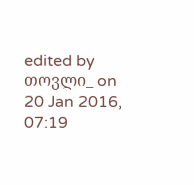edited by თოვლი_ on 20 Jan 2016, 07:19